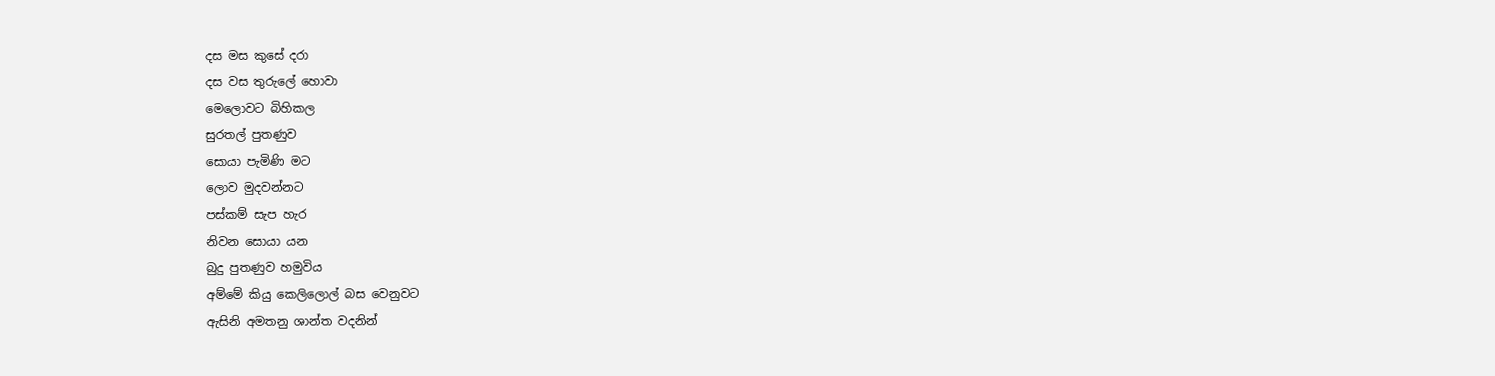දස මස කුසේ දරා
දස වස තුරුලේ හොවා
මෙලොවට බිහිකල
සුරතල් පුතණුව
සොයා පැමිණි මට
ලොව මුදවන්නට
පස්කම් සැප හැර
නිවන සොයා යන
බුදු පුතණුව හමුවිය
අම්මේ කියු කෙලිලොල් බස වෙනුවට
ඇසිනි අමතනු ශාන්ත වදනින්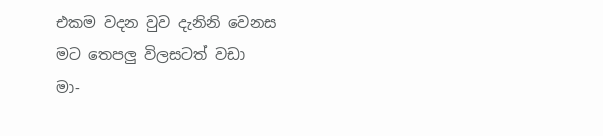එකම වදන වුව දැනිනි වෙනස මට තෙපලු විලසටත් වඩා
මා-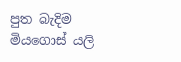පුත බැදිම මියගොස් යලි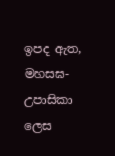ඉපද ඇත, මහසඝ-උපාසිකා ලෙස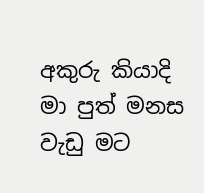අකුරු කියාදි මා පුත් මනස වැඩු මට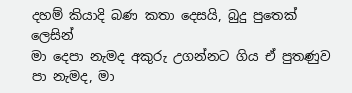දහම් කියාදි බණ කතා දෙසයි, බුදු පුතෙක් ලෙසින්
මා දෙපා නැමද අකුරු උගන්නට ගිය ඒ පුතණුව
පා නැමද, මා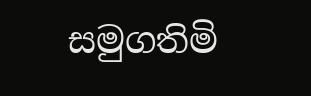සමුගතිමි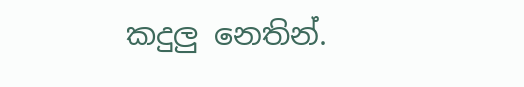කදුලු නෙතින්.